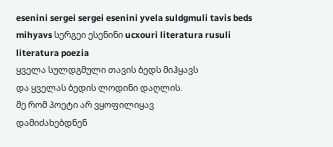esenini sergei sergei esenini yvela suldgmuli tavis beds mihyavs სერგეი ესენინი ucxouri literatura rusuli literatura poezia
ყველა სულდგმული თავის ბედს მიჰყავს
და ყველას ბედის ლოდინი დაღლის.
მე რომ პოეტი არ ვყოფილიყავ
დამიძახებდნენ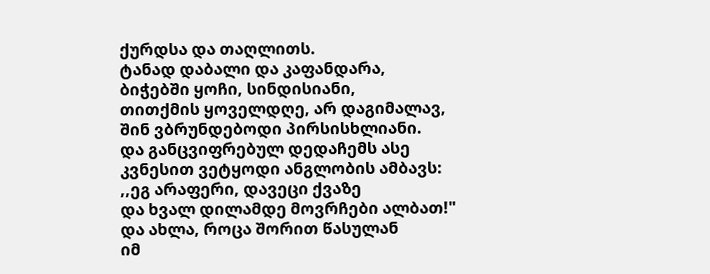ქურდსა და თაღლითს.
ტანად დაბალი და კაფანდარა,
ბიჭებში ყოჩი, სინდისიანი,
თითქმის ყოველდღე, არ დაგიმალავ,
შინ ვბრუნდებოდი პირსისხლიანი.
და განცვიფრებულ დედაჩემს ასე
კვნესით ვეტყოდი ანგლობის ამბავს:
,,ეგ არაფერი, დავეცი ქვაზე
და ხვალ დილამდე მოვრჩები ალბათ!"
და ახლა, როცა შორით წასულან
იმ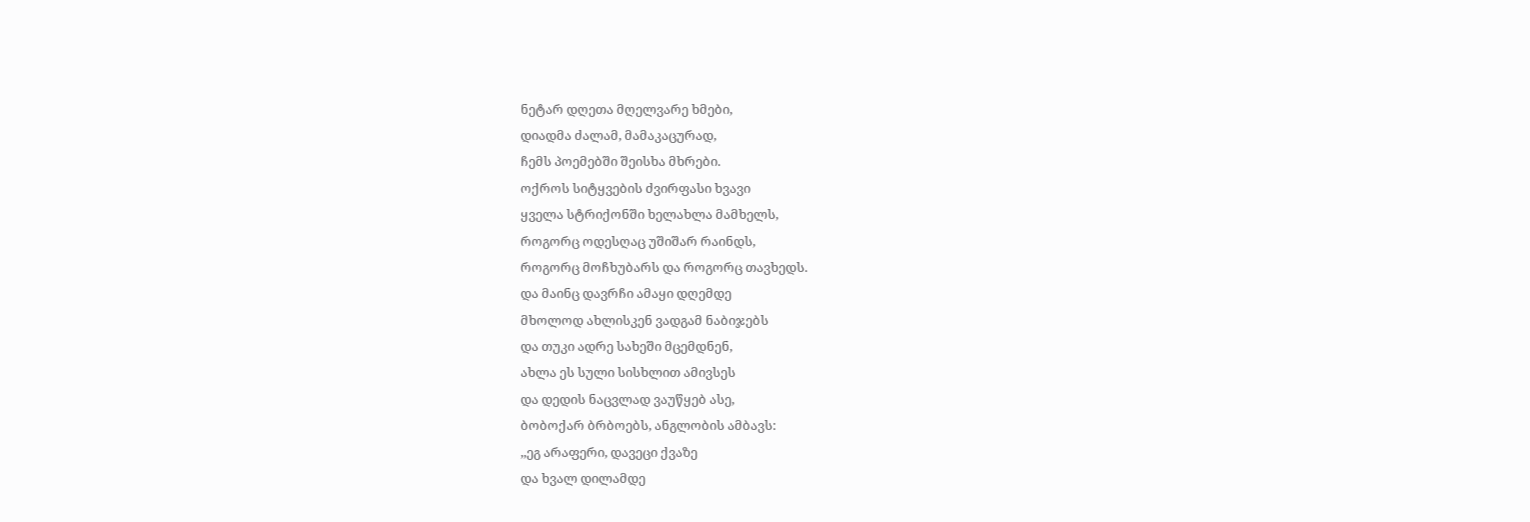ნეტარ დღეთა მღელვარე ხმები,
დიადმა ძალამ, მამაკაცურად,
ჩემს პოემებში შეისხა მხრები.
ოქროს სიტყვების ძვირფასი ხვავი
ყველა სტრიქონში ხელახლა მამხელს,
როგორც ოდესღაც უშიშარ რაინდს,
როგორც მოჩხუბარს და როგორც თავხედს.
და მაინც დავრჩი ამაყი დღემდე
მხოლოდ ახლისკენ ვადგამ ნაბიჯებს
და თუკი ადრე სახეში მცემდნენ,
ახლა ეს სული სისხლით ამივსეს
და დედის ნაცვლად ვაუწყებ ასე,
ბობოქარ ბრბოებს, ანგლობის ამბავს:
,,ეგ არაფერი, დავეცი ქვაზე
და ხვალ დილამდე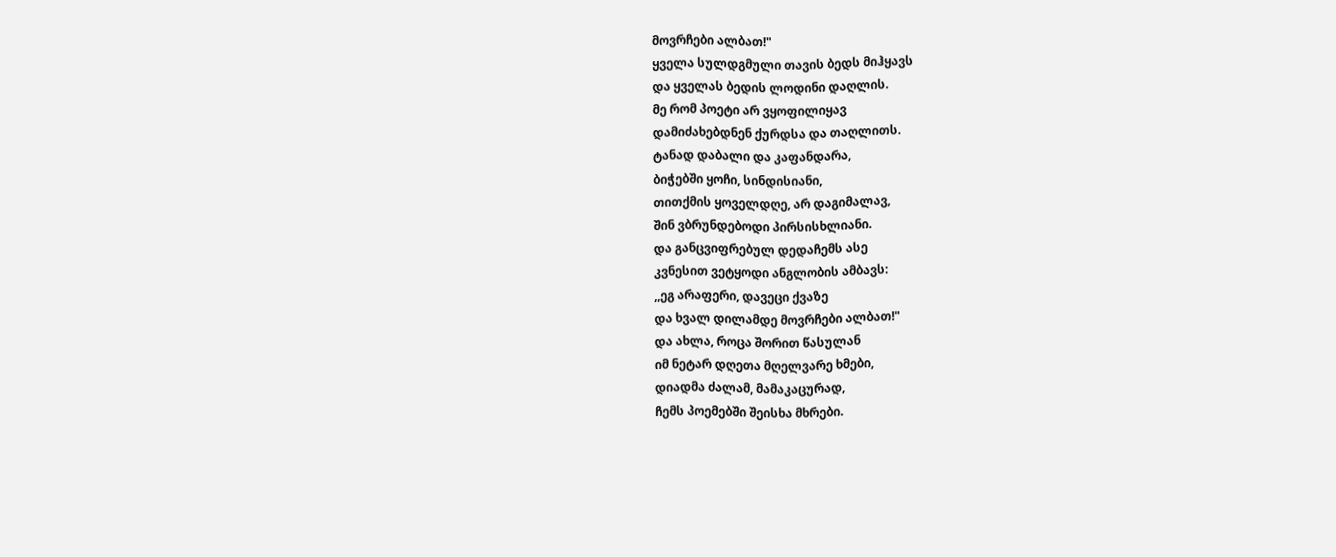მოვრჩები ალბათ!"
ყველა სულდგმული თავის ბედს მიჰყავს
და ყველას ბედის ლოდინი დაღლის.
მე რომ პოეტი არ ვყოფილიყავ
დამიძახებდნენ ქურდსა და თაღლითს.
ტანად დაბალი და კაფანდარა,
ბიჭებში ყოჩი, სინდისიანი,
თითქმის ყოველდღე, არ დაგიმალავ,
შინ ვბრუნდებოდი პირსისხლიანი.
და განცვიფრებულ დედაჩემს ასე
კვნესით ვეტყოდი ანგლობის ამბავს:
,,ეგ არაფერი, დავეცი ქვაზე
და ხვალ დილამდე მოვრჩები ალბათ!"
და ახლა, როცა შორით წასულან
იმ ნეტარ დღეთა მღელვარე ხმები,
დიადმა ძალამ, მამაკაცურად,
ჩემს პოემებში შეისხა მხრები.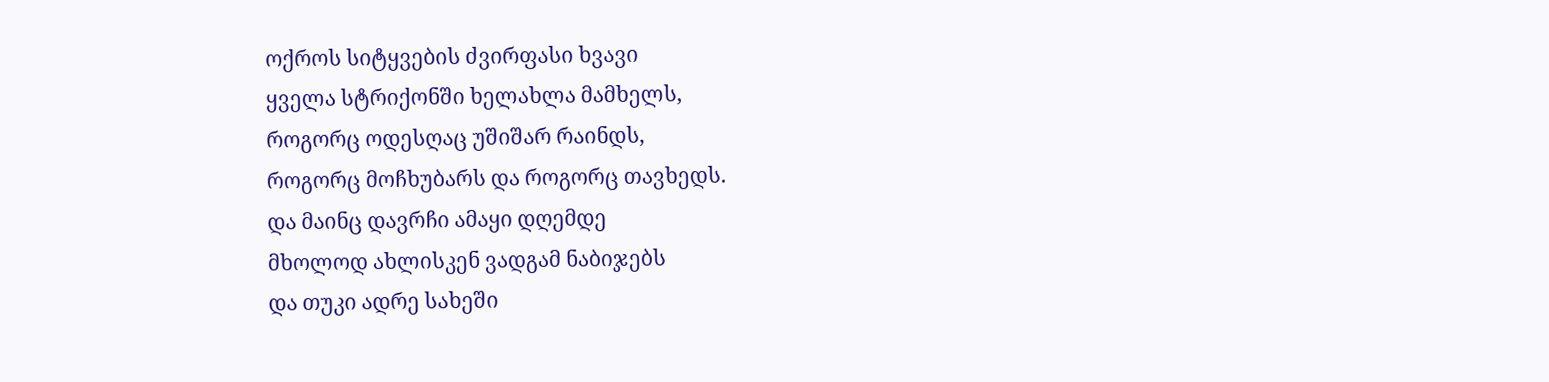ოქროს სიტყვების ძვირფასი ხვავი
ყველა სტრიქონში ხელახლა მამხელს,
როგორც ოდესღაც უშიშარ რაინდს,
როგორც მოჩხუბარს და როგორც თავხედს.
და მაინც დავრჩი ამაყი დღემდე
მხოლოდ ახლისკენ ვადგამ ნაბიჯებს
და თუკი ადრე სახეში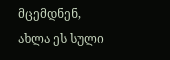მცემდნენ,
ახლა ეს სული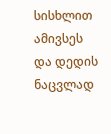სისხლით ამივსეს
და დედის ნაცვლად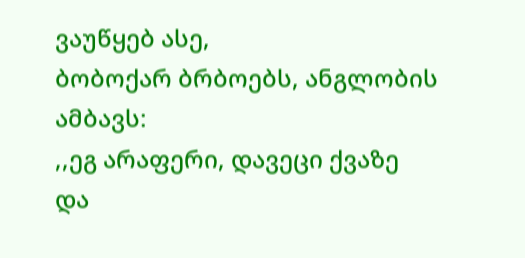ვაუწყებ ასე,
ბობოქარ ბრბოებს, ანგლობის ამბავს:
,,ეგ არაფერი, დავეცი ქვაზე
და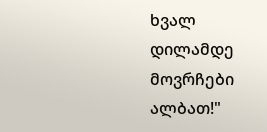ხვალ დილამდე მოვრჩები ალბათ!"